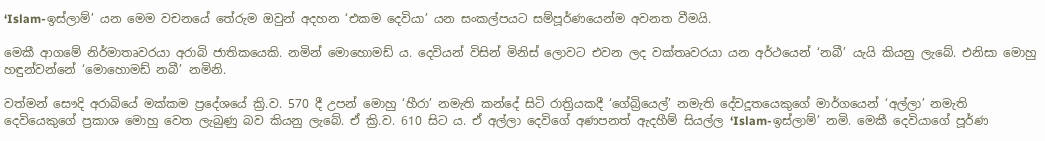‘Islam-ඉස්ලාම්’ යන මෙම වචනයේ තේරුම ඔවුන් අදහන ‘එකම දෙවියා’ යන සංකල්පයට සම්පූර්ණයෙන්ම අවනත වීමයි.

මෙකී ආගමේ නිර්මාතෘවරයා අරාබි ජාතිකයෙකි. නමින් මොහොමඩ් ය. දෙවියන් විසින් මිනිස් ලොවට එවන ලද වක්තෘවරයා යන අර්ථයෙන් ‘නබී’ යැයි කියනු ලැබේ. එනිසා මොහු හඳුන්වන්නේ ‘මොහොමඩ් නබී’ නමිනි.

වත්මන් සෞදි අරාබියේ මක්කම ප්‍රදේශයේ ක්‍රි.ව. 570 දී උපන් මොහු ‘හීරා’ නමැති කන්දේ සිටි රාත්‍රියකදී ‘ගේබ්‍රියෙල්’ නමැති දේවදූතයෙකුගේ මාර්ගයෙන් ‘අල්ලා’ නමැති දෙවියෙකුගේ ප්‍රකාශ මොහු වෙත ලැබුණු බව කියනු ලැබේ. ඒ ක්‍රි.ව. 610 සිට ය. ඒ අල්ලා දෙවිගේ අණපනත් ඇදහීම් සියල්ල ‘Islam-ඉස්ලාම්’ නමි. මෙකී දෙවියාගේ පූර්ණ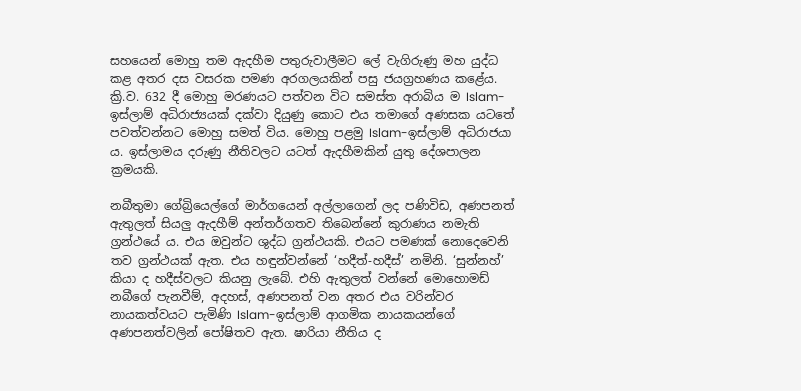සහයෙන් මොහු තම ඇදහීම පතුරුවාලීමට ලේ වැගිරුණු මහ යුද්ධ කළ අතර දස වසරක පමණ අරගලයකින් පසු ජයග්‍රහණය කළේය. ක්‍රි.ව. 632 දී මොහු මරණයට පත්වන විට සමස්ත අරාබිය ම Islam-ඉස්ලාම් අධිරාජ්‍යයක් දක්වා දියුණු කොට එය තමාගේ අණසක යටතේ පවත්වන්නට මොහු සමත් විය. මොහු පළමු Islam-ඉස්ලාම් අධිරාජයා ය. ඉස්ලාමය දරුණු නීතිවලට යටත් ඇදහීමකින් යුතු දේශපාලන ක්‍රමයකි.

නබීතුමා ගේබ්‍රියෙල්ගේ මාර්ගයෙන් අල්ලාගෙන් ලද පණිවිඩ, අණපනත් ඇතුලත් සියලු ඇදහීම් අන්තර්ගතව තිබෙන්නේ කුරාණය නමැති ග්‍රන්ථයේ ය. එය ඔවුන්ට ශුද්ධ ග්‍රන්ථයකි. එයට පමණක් නොදෙවෙනි තව ග්‍රන්ථයක් ඇත. එය හඳුන්වන්නේ ‘හදීත්-හදීස්’ නමිනි. ‘සුන්නහ්’ කියා ද හදීස්වලට කියනු ලැබේ. එහි ඇතුලත් වන්නේ මොහොමඩ් නබීගේ පැනවීම්, අදහස්, අණපනත් වන අතර එය වරින්වර නායකත්වයට පැමිණි Islam-ඉස්ලාම් ආගමික නායකයන්ගේ අණපනත්වලින් පෝෂිතව ඇත. ෂාරියා නීතිය ද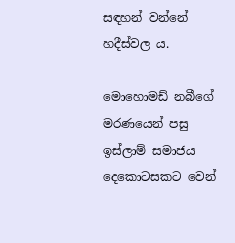සඳහන් වන්නේ හදීස්වල ය.

මොහොමඩ් නබීගේ මරණයෙන් පසු ඉස්ලාම් සමාජය දෙකොටසකට වෙන්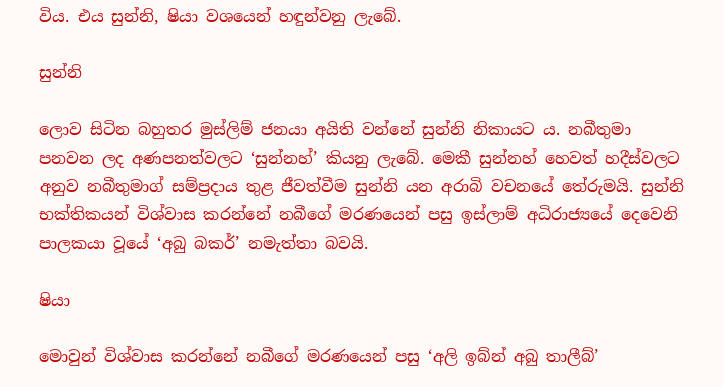විය. එය සුන්නි, ෂියා වශයෙන් හඳුන්වනු ලැබේ.

සුන්නි

ලොව සිටින බහුතර මුස්ලිම් ජනයා අයිති වන්නේ සුන්නි නිකායට ය. නබීතුමා පනවන ලද අණපනත්වලට ‘සුන්නහ්’ කියනු ලැබේ. මෙකී සුන්නහ් හෙවත් හදීස්වලට අනුව නබීතුමාග් සම්ප්‍රදාය තුළ ජීවත්වීම සුන්නි යන අරාබි වචනයේ තේරුමයි. සුන්නි භක්තිකයන් විශ්වාස කරන්නේ නබීගේ මරණයෙන් පසු ඉස්ලාම් අධිරාජ්‍යයේ දෙවෙනි පාලකයා වූයේ ‘අබු බකර්’ නමැත්තා බවයි.

ෂියා

මොවුන් විශ්වාස කරන්නේ නබීගේ මරණයෙන් පසු ‘අලි ඉබ්න් අබු තාලීබ්’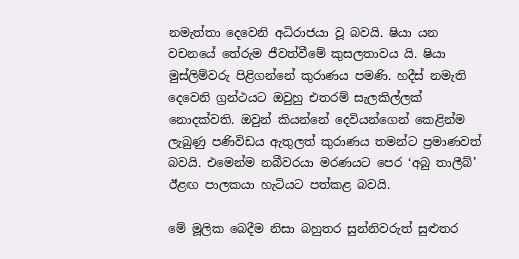නමැත්තා දෙවෙනි අධිරාජයා වූ බවයි. ෂියා යන වචනයේ තේරුම ජීවත්වීමේ කුසලතාවය යි. ෂියා මුස්ලිම්වරු පිළිගන්නේ කුරාණය පමණි. හදීස් නමැති දෙවෙනි ග්‍රන්ථයට ඔවුහු එතරම් සැලකිල්ලක් නොදක්වති. ඔවුන් කියන්නේ දෙවියන්ගෙන් කෙළින්ම ලැබුණු පණිවිඩය ඇතුලත් කුරාණය තමන්ට ප්‍රමාණවත් බවයි. එමෙන්ම නබීවරයා මරණයට පෙර ‘අබු තාලීබ්’ ඊළඟ පාලකයා හැටියට පත්කළ බවයි.

මේ මූලික බෙදීම නිසා බහුතර සුන්නිවරුත් සුළුතර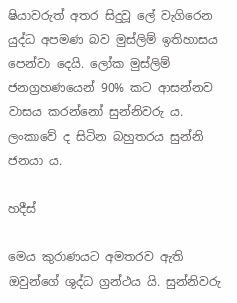ෂියාවරුත් අතර සිදුවූ ලේ වැගිරෙන යුද්ධ අපමණ බව මුස්ලිම් ඉතිහාසය පෙන්වා දෙයි. ලෝක මුස්ලිම් ජනග්‍රහණයෙන් 90% කට ආසන්නව වාසය කරන්නෝ සුන්නිවරු ය. ලංකාවේ ද සිටින බහුතරය සුන්නි ජනයා ය.

හදීස්

මෙය කුරාණයට අමතරව ඇති ඔවුන්ගේ ශුද්ධ ග්‍රන්ථය යි. සුන්නිවරු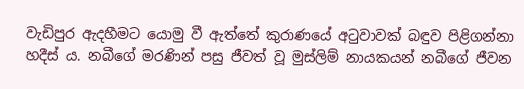වැඩිපුර ඇදහීමට යොමු වී ඇත්තේ කුරාණයේ අටුවාවක් බඳුව පිළිගන්නා හදීස් ය. නබීගේ මරණින් පසු ජීවත් වූ මුස්ලිම් නායකයන් නබීගේ ජීවන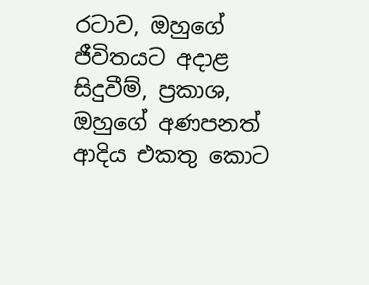රටාව, ඔහුගේ ජීවිතයට අදාළ සිදුවීම්, ප්‍රකාශ, ඔහුගේ අණපනත් ආදිය එකතු කොට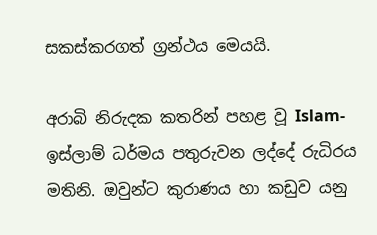සකස්කරගත් ග්‍රන්ථය මෙයයි.

අරාබි නිරුදක කතරින් පහළ වූ Islam-ඉස්ලාම් ධර්මය පතුරුවන ලද්දේ රුධිරය මතිනි. ඔවුන්ට කුරාණය හා කඩුව යනු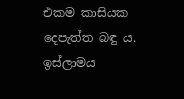එකම කාසියක දෙපැත්ත බඳු ය. ඉස්ලාමය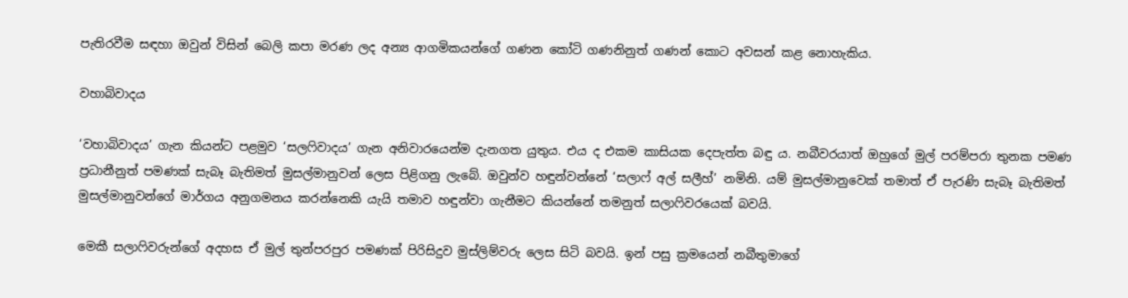පැතිරවීම සඳහා ඔවුන් විසින් බෙලි කපා මරණ ලද අන්‍ය ආගමිකයන්ගේ ගණන කෝටි ගණනිනුත් ගණන් කොට අවසන් කළ නොහැකිය.

වහාබිවාදය

‘වහාබිවාදය’ ගැන කියන්ට පළමුව ‘සලෆිවාදය’ ගැන අනිවාරයෙන්ම දැනගත යුතුය. එය ද එකම කාසියක දෙපැත්ත බඳු ය. නබීවරයාත් ඔහුගේ මුල් පරම්පරා තුනක පමණ ප්‍රධානීනුත් පමණක් සැබෑ බැතිමත් මුසල්මානුවන් ලෙස පිළිගනු ලැබේ. ඔවුන්ව හඳුන්වන්නේ ‘සලාෆ් අල් සලීහ්’ නමිනි. යම් මුසල්මානුවෙක් තමාත් ඒ පැරණි සැබෑ බැතිමත් මුසල්මානුවන්ගේ මාර්ගය අනුගමනය කරන්නෙකි යැයි තමාව හඳුන්වා ගැනීමට කියන්නේ තමනුත් සලාෆිවරයෙක් බවයි.

මෙකී සලාෆිවරුන්ගේ අදහස ඒ මුල් තුන්පරපුර පමණක් පිරිසිදුව මුස්ලිම්වරු ලෙස සිටි බවයි. ඉන් පසු ක්‍රමයෙන් නබීතුමාගේ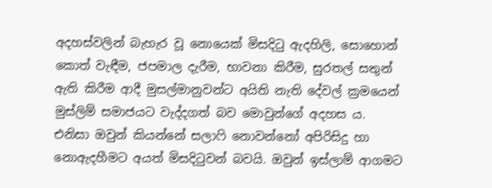අදහස්වලින් බැහැර වූ නොයෙක් මිසදිටු ඇදහිලි, සොහොන් කොත් වැඳීම, ජපමාල දැරීම, භාවනා කිරීම, සුරතල් සතුන් ඇති කිරීම ආදී මුසල්මානුවන්ට අයිති නැති දේවල් ක්‍රමයෙන් මුස්ලිම් සමාජයට වැද්දගත් බව මොවුන්ගේ අදහස ය. එනිසා ඔවුන් කියන්නේ සලාෆි නොවන්නෝ අපිරිසිදු හා නොඇදහීමට අයත් මිසදිටුවන් බවයි. ඔවුන් ඉස්ලාම් ආගමට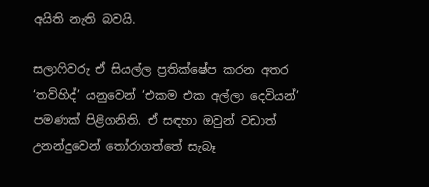අයිති නැති බවයි.

සලාෆිවරු ඒ සියල්ල ප්‍රතික්ෂේප කරන අතර ‘තව්හිද්’ යනුවෙන් ‘එකම එක අල්ලා දෙවියන්’ පමණක් පිළිගනිති. ඒ සඳහා ඔවුන් වඩාත් උනන්දුවෙන් තෝරාගත්තේ සැබෑ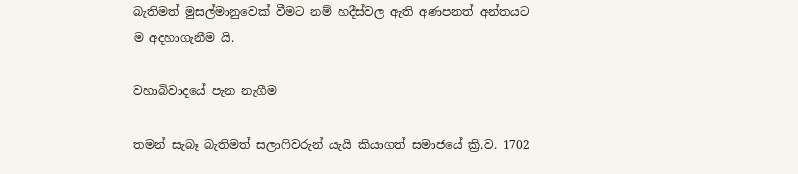බැතිමත් මුසල්මානුවෙක් වීමට නම් හදීස්වල ඇති අණපනත් අන්තයට ම අදහාගැනීම යි.

වහාබිවාදයේ පැන නැගීම

තමන් සැබෑ බැතිමත් සලාෆිවරුන් යැයි කියාගත් සමාජයේ ක්‍රි.ව. 1702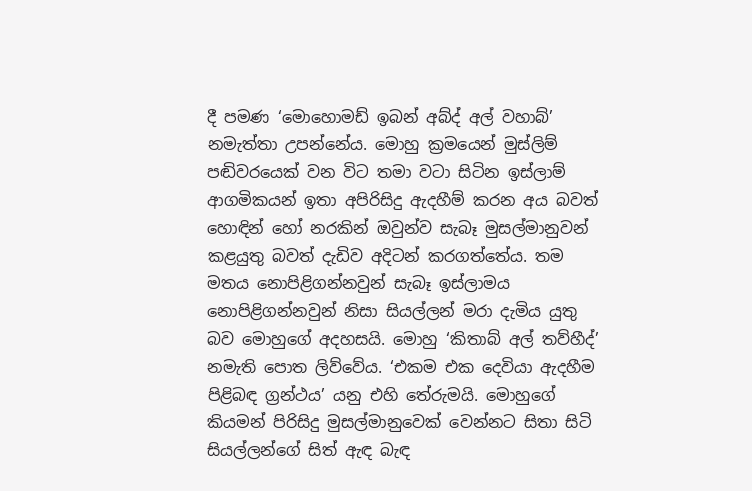දී පමණ ‘මොහොමඩ් ඉබන් අබ්ද් අල් වහාබ්’ නමැත්තා උපන්නේය. මොහු ක්‍රමයෙන් මුස්ලිම් පඬිවරයෙක් වන විට තමා වටා සිටින ඉස්ලාම් ආගමිකයන් ඉතා අපිරිසිදු ඇදහීම් කරන අය බවත් හොඳින් හෝ නරකින් ඔවුන්ව සැබෑ මුසල්මානුවන් කළයුතු බවත් දැඩිව අදිටන් කරගත්තේය. තම මතය නොපිළිගන්නවුන් සැබෑ ඉස්ලාමය නොපිළිගන්නවුන් නිසා සියල්ලන් මරා දැමිය යුතු බව මොහුගේ අදහසයි. මොහු ‘කිතාබ් අල් තව්හීද්’ නමැති පොත ලිව්වේය. ‘එකම එක දෙවියා ඇදහීම පිළිබඳ ග්‍රන්ථය’ යනු එහි තේරුමයි. මොහුගේ කියමන් පිරිසිදු මුසල්මානුවෙක් වෙන්නට සිතා සිටි සියල්ලන්ගේ සිත් ඇඳ බැඳ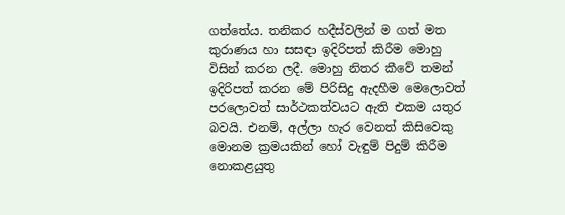ගත්තේය. තනිකර හදීස්වලින් ම ගත් මත කුරාණය හා සසඳා ඉදිරිපත් කිරීම මොහු විසින් කරන ලදී. මොහු නිතර කීවේ තමන් ඉදිරිපත් කරන මේ පිරිසිදු ඇදහීම මෙලොවත් පරලොවත් සාර්ථකත්වයට ඇති එකම යතුර බවයි. එනම්, අල්ලා හැර වෙනත් කිසිවෙකු මොනම ක්‍රමයකින් හෝ වැඳුම් පිදුම් කිරීම නොකළයුතු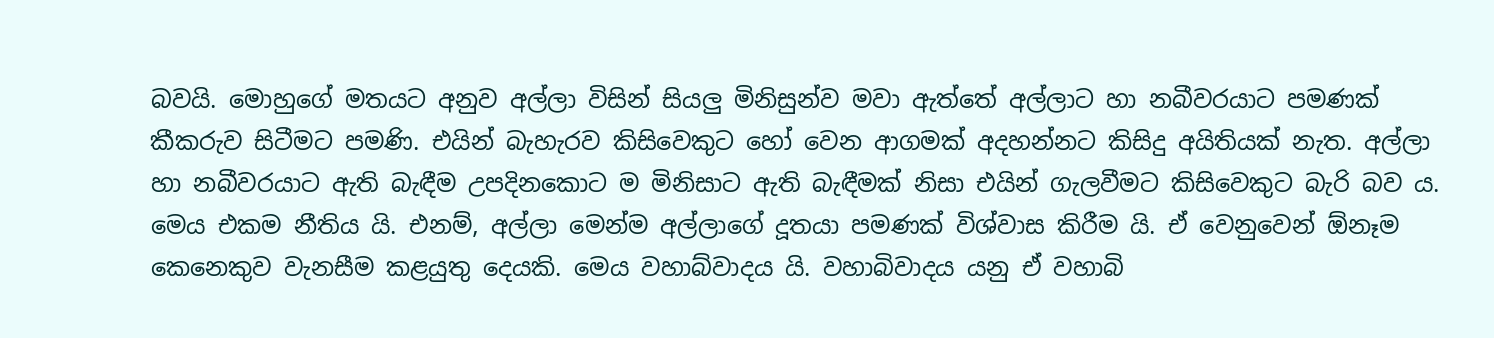බවයි. මොහුගේ මතයට අනුව අල්ලා විසින් සියලු මිනිසුන්ව මවා ඇත්තේ අල්ලාට හා නබීවරයාට පමණක් කීකරුව සිටීමට පමණි. එයින් බැහැරව කිසිවෙකුට හෝ වෙන ආගමක් අදහන්නට කිසිදු අයිතියක් නැත. අල්ලා හා නබීවරයාට ඇති බැඳීම උපදිනකොට ම මිනිසාට ඇති බැඳීමක් නිසා එයින් ගැලවීමට කිසිවෙකුට බැරි බව ය. මෙය එකම නීතිය යි. එනම්, අල්ලා මෙන්ම අල්ලාගේ දූතයා පමණක් විශ්වාස කිරීම යි. ඒ වෙනුවෙන් ඕනෑම කෙනෙකුව වැනසීම කළයුතු දෙයකි. මෙය වහාබ්වාදය යි. වහාබිවාදය යනු ඒ වහාබි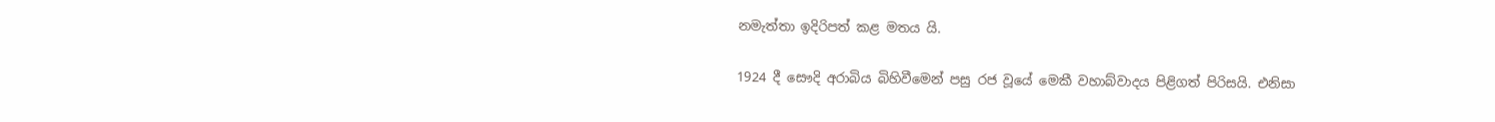නමැත්තා ඉදිරිපත් කළ මතය යි.

1924 දී සෞදි අරාබිය බිහිවීමෙන් පසු රජ වූයේ මෙකී වහාබ්වාදය පිළිගත් පිරිසයි. එනිසා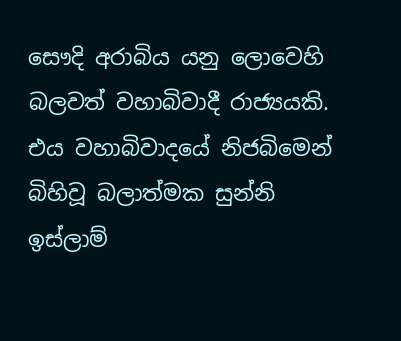සෞදි අරාබිය යනු ලොවෙහි බලවත් වහාබිවාදී රාජ්‍යයකි. එය වහාබිවාදයේ නිජබිමෙන් බිහිවූ බලාත්මක සුන්නි ඉස්ලාම්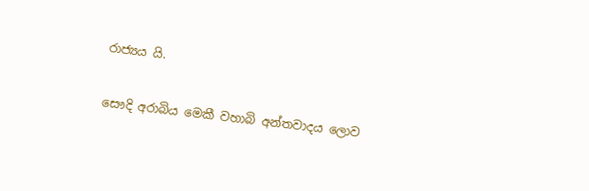රාජ්‍යය යි.

සෞදි අරාබිය මෙකී වහාබි අන්තවාදය ලොව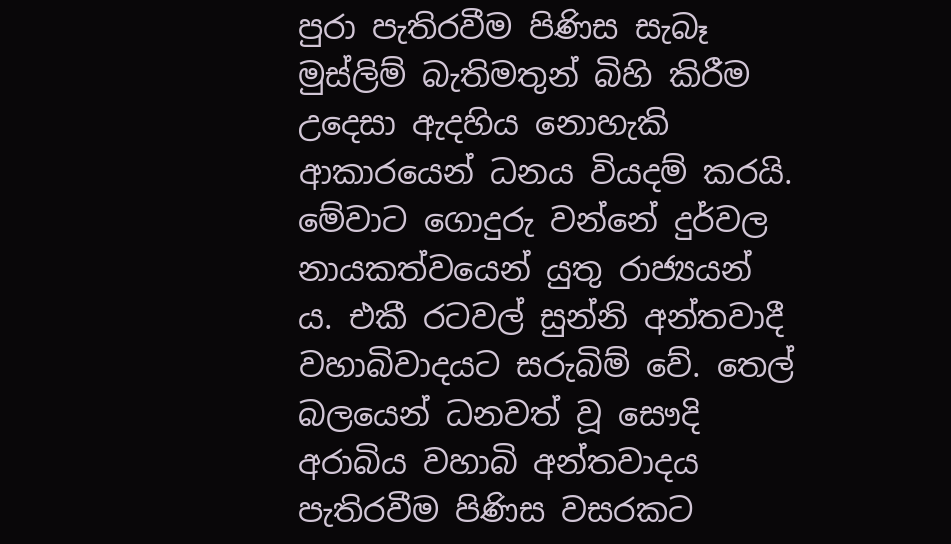පුරා පැතිරවීම පිණිස සැබෑ මුස්ලිම් බැතිමතුන් බිහි කිරීම උදෙසා ඇදහිය නොහැකි ආකාරයෙන් ධනය වියදම් කරයි. මේවාට ගොදුරු වන්නේ දුර්වල නායකත්වයෙන් යුතු රාජ්‍යයන් ය. එකී රටවල් සුන්නි අන්තවාදී වහාබිවාදයට සරුබිම් වේ. තෙල් බලයෙන් ධනවත් වූ සෞදි අරාබිය වහාබි අන්තවාදය පැතිරවීම පිණිස වසරකට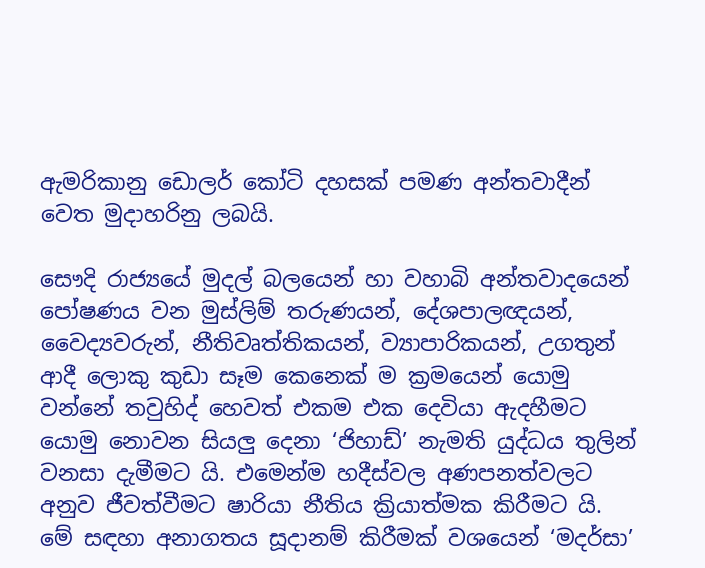ඇමරිකානු ඩොලර් කෝටි දහසක් පමණ අන්තවාදීන් වෙත මුදාහරිනු ලබයි.

සෞදි රාජ්‍යයේ මුදල් බලයෙන් හා වහාබි අන්තවාදයෙන් පෝෂණය වන මුස්ලිම් තරුණයන්, දේශපාලඥයන්, වෛද්‍යවරුන්, නීතිවෘත්තිකයන්, ව්‍යාපාරිකයන්, උගතුන් ආදී ලොකු කුඩා සෑම කෙනෙක් ම ක්‍රමයෙන් යොමු වන්නේ තවුහිද් හෙවත් එකම එක දෙවියා ඇදහීමට යොමු නොවන සියලු දෙනා ‘ජිහාඩ්’ නැමති යුද්ධය තුලින් වනසා දැමීමට යි. එමෙන්ම හදීස්වල අණපනත්වලට අනුව ජීවත්වීමට ෂාරියා නීතිය ක්‍රියාත්මක කිරීමට යි. මේ සඳහා අනාගතය සූදානම් කිරීමක් වශයෙන් ‘මදර්සා’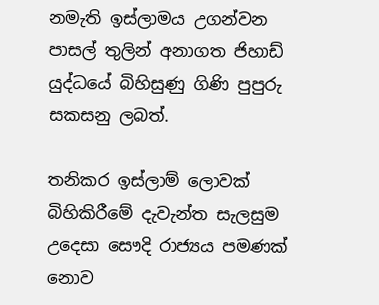නමැති ඉස්ලාමය උගන්වන පාසල් තුලින් අනාගත ජිහාඩ් යුද්ධයේ බිහිසුණු ගිණි පුපුරු සකසනු ලබත්.

තනිකර ඉස්ලාම් ලොවක් බිහිකිරීමේ දැවැන්ත සැලසුම උදෙසා සෞදි රාජ්‍යය පමණක් නොව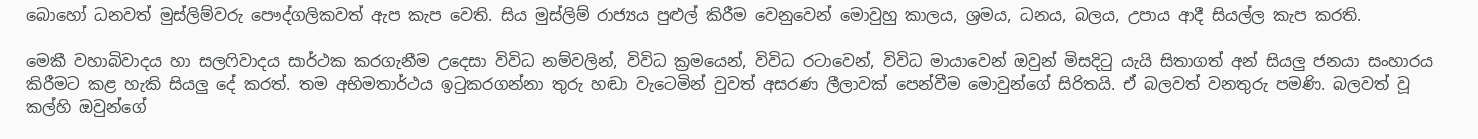බොහෝ ධනවත් මුස්ලිම්වරු පෞද්ගලිකවත් ඇප කැප වෙති. සිය මුස්ලිම් රාජ්‍යය පුළුල් කිරීම වෙනුවෙන් මොවුහු කාලය, ශ්‍රමය, ධනය, බලය, උපාය ආදී සියල්ල කැප කරති.

මෙකී වහාබිවාදය හා සලෆිවාදය සාර්ථක කරගැනීම උදෙසා විවිධ නම්වලින්, විවිධ ක්‍රමයෙන්, විවිධ රටාවෙන්, විවිධ මායාවෙන් ඔවුන් මිසදිටු යැයි සිතාගත් අන් සියලු ජනයා සංහාරය කිරීමට කළ හැකි සියලු දේ කරත්. තම අභිමතාර්ථය ඉටුකරගන්නා තුරු හඬා වැටෙමින් වුවත් අසරණ ලීලාවක් පෙන්වීම මොවුන්ගේ සිරිතයි. ඒ බලවත් වනතුරු පමණි. බලවත් වූ කල්හි ඔවුන්ගේ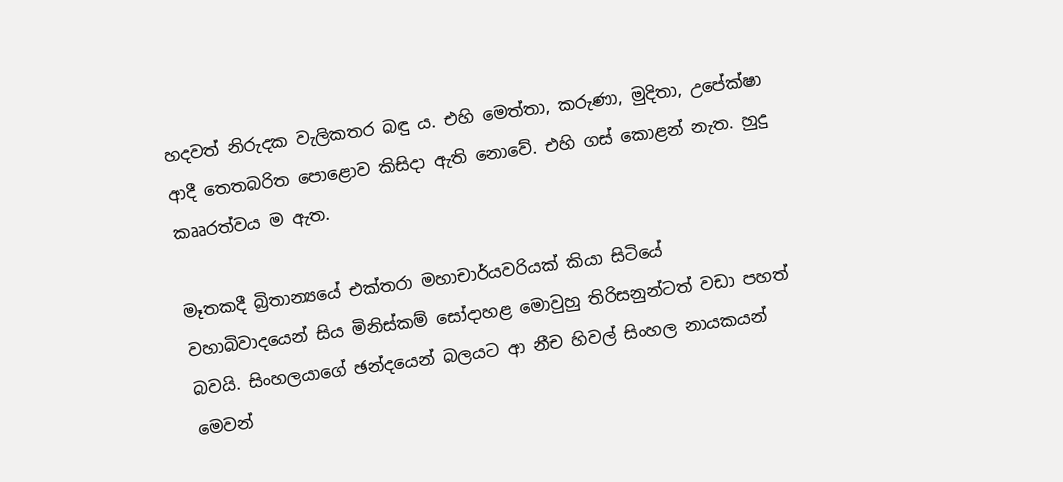හදවත් නිරුදක වැලිකතර බඳු ය. එහි මෙත්තා, කරුණා, මුදිතා, උපේක්ෂා ආදී තෙතබරිත පොළොව කිසිදා ඇති නොවේ. එහි ගස් කොළන් නැත. හුදු කෲරත්වය ම ඇත.

මෑතකදී බ්‍රිතාන්‍යයේ එක්තරා මහාචාර්යවරියක් කියා සිටියේ වහාබිවාදයෙන් සිය මිනිස්කම් සෝදාහළ මොවුහු තිරිසනුන්ටත් වඩා පහත් බවයි. සිංහලයාගේ ඡන්දයෙන් බලයට ආ නීච හිවල් සිංහල නායකයන් මෙවන්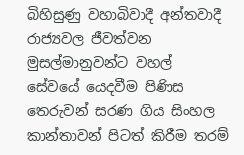බිහිසුණු වහාබිවාදී අන්තවාදී රාජ්‍යවල ජීවත්වන මුසල්මානුවන්ට වහල් සේවයේ යෙදවීම පිණිස තෙරුවන් සරණ ගිය සිංහල කාන්තාවන් පිටත් කිරීම තරම්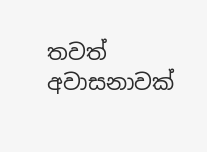තවත් අවාසනාවක්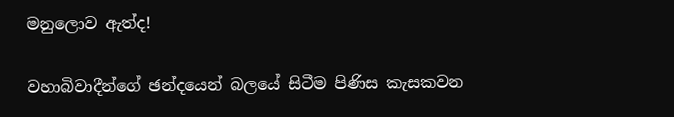මනුලොව ඇත්ද!

වහාබිවාදීන්ගේ ඡන්දයෙන් බලයේ සිටීම පිණිස කැසකවන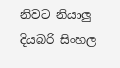නිවට නියාලු දියබරි සිංහල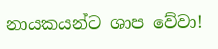නායකයන්ට ශාප වේවා!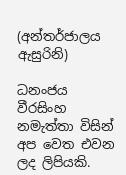(අන්තර්ජාලය ඇසුරිනි)

ධනංජය වීරසිංහ නමැත්තා විසින් අප වෙත එවන ලද ලිපියකි.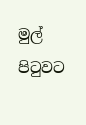මුල් පිටුවට